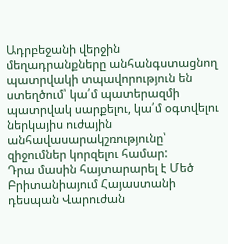Ադրբեջանի վերջին մեղադրանքները անհանգստացնող պատրվակի տպավորություն են ստեղծում՝ կա՛մ պատերազմի պատրվակ սարքելու, կա՛մ օգտվելու ներկայիս ուժային անհավասարակշռությունը՝ զիջումներ կորզելու համար:
Դրա մասին հայտարարել է Մեծ Բրիտանիայում Հայաստանի դեսպան Վարուժան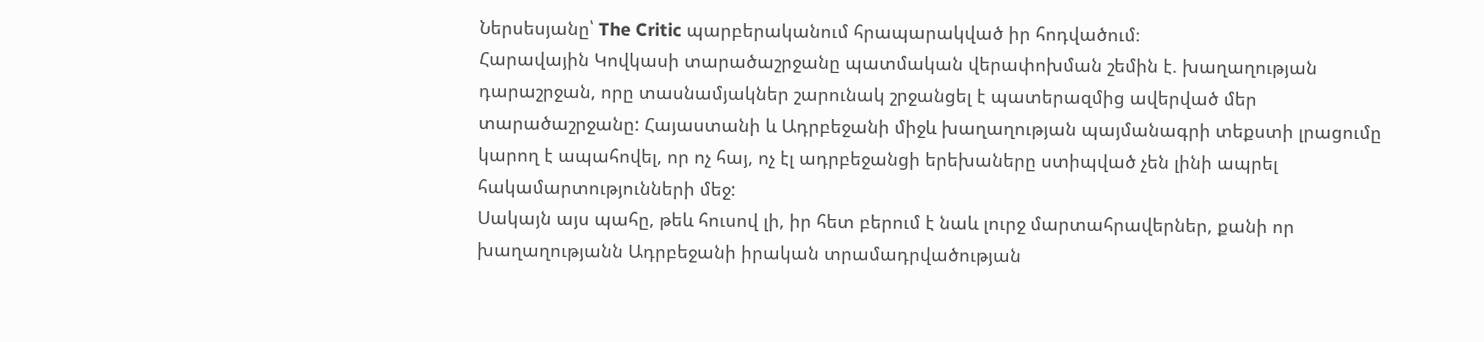Ներսեսյանը՝ The Critic պարբերականում հրապարակված իր հոդվածում։
Հարավային Կովկասի տարածաշրջանը պատմական վերափոխման շեմին է. խաղաղության դարաշրջան, որը տասնամյակներ շարունակ շրջանցել է պատերազմից ավերված մեր տարածաշրջանը: Հայաստանի և Ադրբեջանի միջև խաղաղության պայմանագրի տեքստի լրացումը կարող է ապահովել, որ ոչ հայ, ոչ էլ ադրբեջանցի երեխաները ստիպված չեն լինի ապրել հակամարտությունների մեջ:
Սակայն այս պահը, թեև հուսով լի, իր հետ բերում է նաև լուրջ մարտահրավերներ, քանի որ խաղաղությանն Ադրբեջանի իրական տրամադրվածության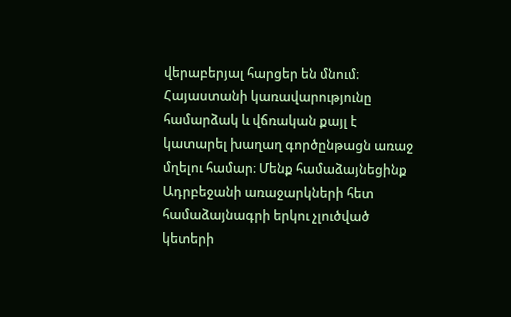վերաբերյալ հարցեր են մնում։
Հայաստանի կառավարությունը համարձակ և վճռական քայլ է կատարել խաղաղ գործընթացն առաջ մղելու համար։ Մենք համաձայնեցինք Ադրբեջանի առաջարկների հետ համաձայնագրի երկու չլուծված կետերի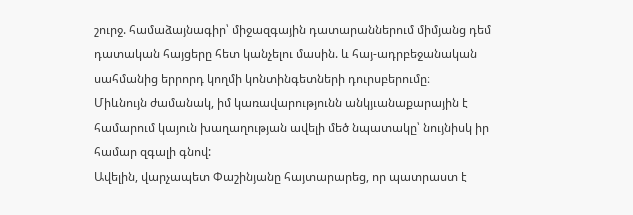շուրջ. համաձայնագիր՝ միջազգային դատարաններում միմյանց դեմ դատական հայցերը հետ կանչելու մասին. և հայ-ադրբեջանական սահմանից երրորդ կողմի կոնտինգետների դուրսբերումը։
Միևնույն ժամանակ, իմ կառավարությունն անկյւանաքարային է համարում կայուն խաղաղության ավելի մեծ նպատակը՝ նույնիսկ իր համար զգալի գնով:
Ավելին, վարչապետ Փաշինյանը հայտարարեց, որ պատրաստ է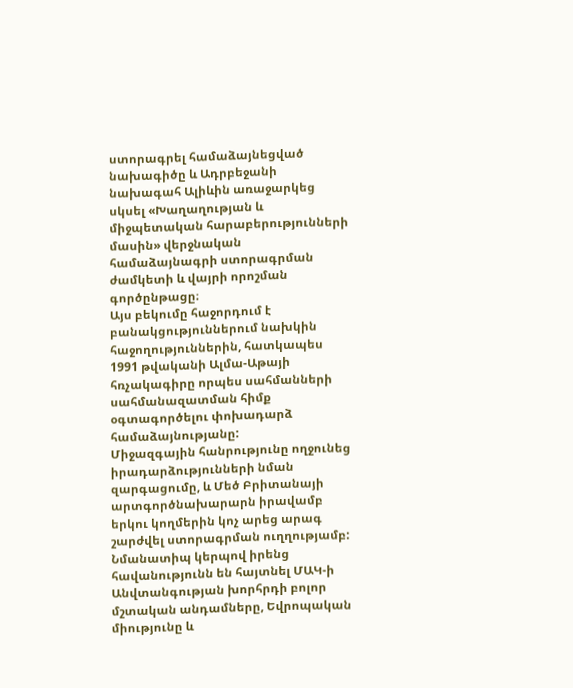ստորագրել համաձայնեցված նախագիծը և Ադրբեջանի նախագահ Ալիևին առաջարկեց սկսել «Խաղաղության և միջպետական հարաբերությունների մասին» վերջնական համաձայնագրի ստորագրման ժամկետի և վայրի որոշման գործընթացը։
Այս բեկումը հաջորդում է բանակցություններում նախկին հաջողություններին, հատկապես 1991 թվականի Ալմա-Աթայի հռչակագիրը որպես սահմանների սահմանազատման հիմք օգտագործելու փոխադարձ համաձայնությանը:
Միջազգային հանրությունը ողջունեց իրադարձությունների նման զարգացումը, և Մեծ Բրիտանայի արտգործնախարարն իրավամբ երկու կողմերին կոչ արեց արագ շարժվել ստորագրման ուղղությամբ: Նմանատիպ կերպով իրենց հավանությունն են հայտնել ՄԱԿ-ի Անվտանգության խորհրդի բոլոր մշտական անդամները, Եվրոպական միությունը և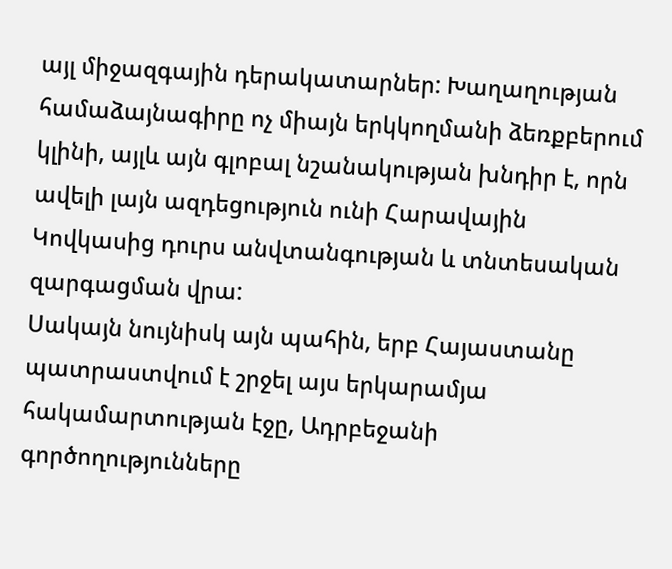այլ միջազգային դերակատարներ: Խաղաղության համաձայնագիրը ոչ միայն երկկողմանի ձեռքբերում կլինի, այլև այն գլոբալ նշանակության խնդիր է, որն ավելի լայն ազդեցություն ունի Հարավային Կովկասից դուրս անվտանգության և տնտեսական զարգացման վրա:
Սակայն նույնիսկ այն պահին, երբ Հայաստանը պատրաստվում է շրջել այս երկարամյա հակամարտության էջը, Ադրբեջանի գործողությունները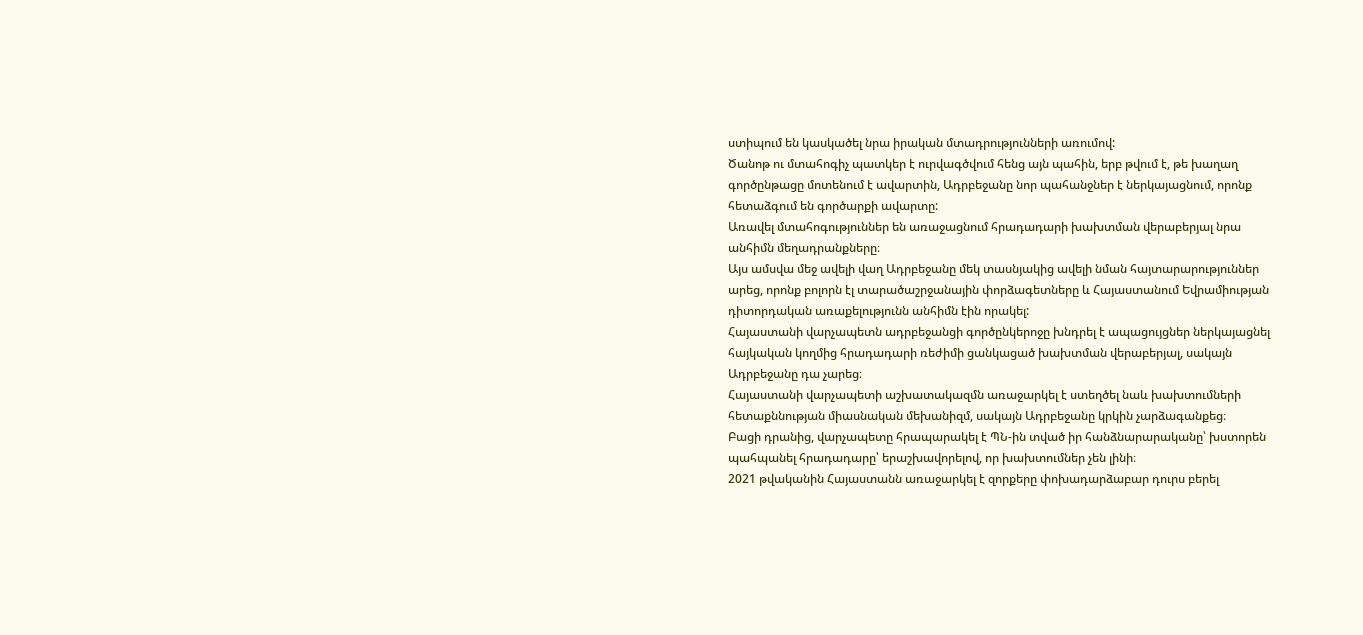ստիպում են կասկածել նրա իրական մտադրությունների առումով:
Ծանոթ ու մտահոգիչ պատկեր է ուրվագծվում հենց այն պահին, երբ թվում է, թե խաղաղ գործընթացը մոտենում է ավարտին, Ադրբեջանը նոր պահանջներ է ներկայացնում, որոնք հետաձգում են գործարքի ավարտը:
Առավել մտահոգություններ են առաջացնում հրադադարի խախտման վերաբերյալ նրա անհիմն մեղադրանքները։
Այս ամսվա մեջ ավելի վաղ Ադրբեջանը մեկ տասնյակից ավելի նման հայտարարություններ արեց, որոնք բոլորն էլ տարածաշրջանային փորձագետները և Հայաստանում Եվրամիության դիտորդական առաքելությունն անհիմն էին որակել:
Հայաստանի վարչապետն ադրբեջանցի գործընկերոջը խնդրել է ապացույցներ ներկայացնել հայկական կողմից հրադադարի ռեժիմի ցանկացած խախտման վերաբերյալ, սակայն Ադրբեջանը դա չարեց։
Հայաստանի վարչապետի աշխատակազմն առաջարկել է ստեղծել նաև խախտումների հետաքննության միասնական մեխանիզմ, սակայն Ադրբեջանը կրկին չարձագանքեց։
Բացի դրանից, վարչապետը հրապարակել է ՊՆ-ին տված իր հանձնարարականը՝ խստորեն պահպանել հրադադարը՝ երաշխավորելով, որ խախտումներ չեն լինի։
2021 թվականին Հայաստանն առաջարկել է զորքերը փոխադարձաբար դուրս բերել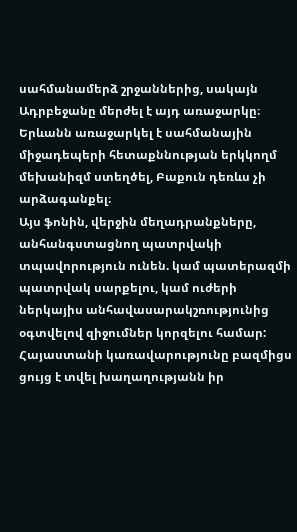սահմանամերձ շրջաններից, սակայն Ադրբեջանը մերժել է այդ առաջարկը։
Երևանն առաջարկել է սահմանային միջադեպերի հետաքննության երկկողմ մեխանիզմ ստեղծել, Բաքուն դեռևս չի արձագանքել։
Այս ֆոնին, վերջին մեղադրանքները, անհանգստացնող պատրվակի տպավորություն ունեն. կամ պատերազմի պատրվակ սարքելու, կամ ուժերի ներկայիս անհավասարակշռությունից օգտվելով զիջումներ կորզելու համար:
Հայաստանի կառավարությունը բազմիցս ցույց է տվել խաղաղությանն իր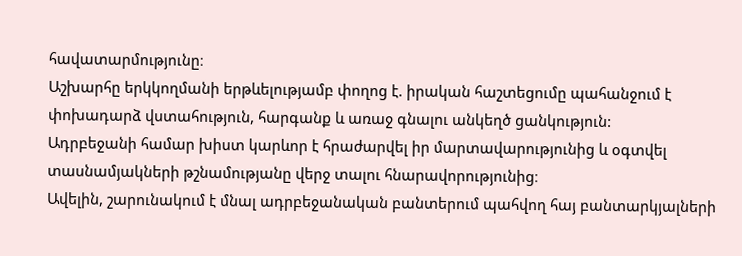հավատարմությունը։
Աշխարհը երկկողմանի երթևելությամբ փողոց է. իրական հաշտեցումը պահանջում է փոխադարձ վստահություն, հարգանք և առաջ գնալու անկեղծ ցանկություն:
Ադրբեջանի համար խիստ կարևոր է հրաժարվել իր մարտավարությունից և օգտվել տասնամյակների թշնամությանը վերջ տալու հնարավորությունից։
Ավելին, շարունակում է մնալ ադրբեջանական բանտերում պահվող հայ բանտարկյալների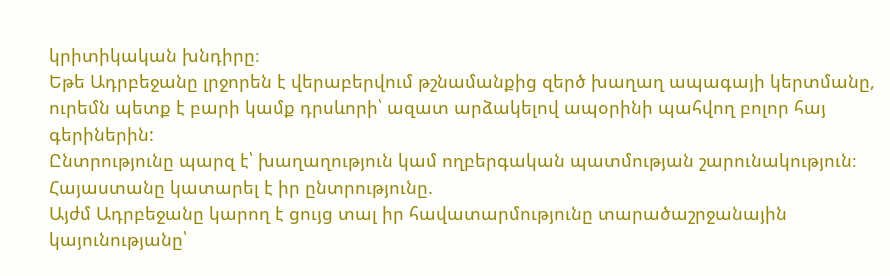կրիտիկական խնդիրը։
Եթե Ադրբեջանը լրջորեն է վերաբերվում թշնամանքից զերծ խաղաղ ապագայի կերտմանը, ուրեմն պետք է բարի կամք դրսևորի՝ ազատ արձակելով ապօրինի պահվող բոլոր հայ գերիներին:
Ընտրությունը պարզ է՝ խաղաղություն կամ ողբերգական պատմության շարունակություն։ Հայաստանը կատարել է իր ընտրությունը.
Այժմ Ադրբեջանը կարող է ցույց տալ իր հավատարմությունը տարածաշրջանային կայունությանը՝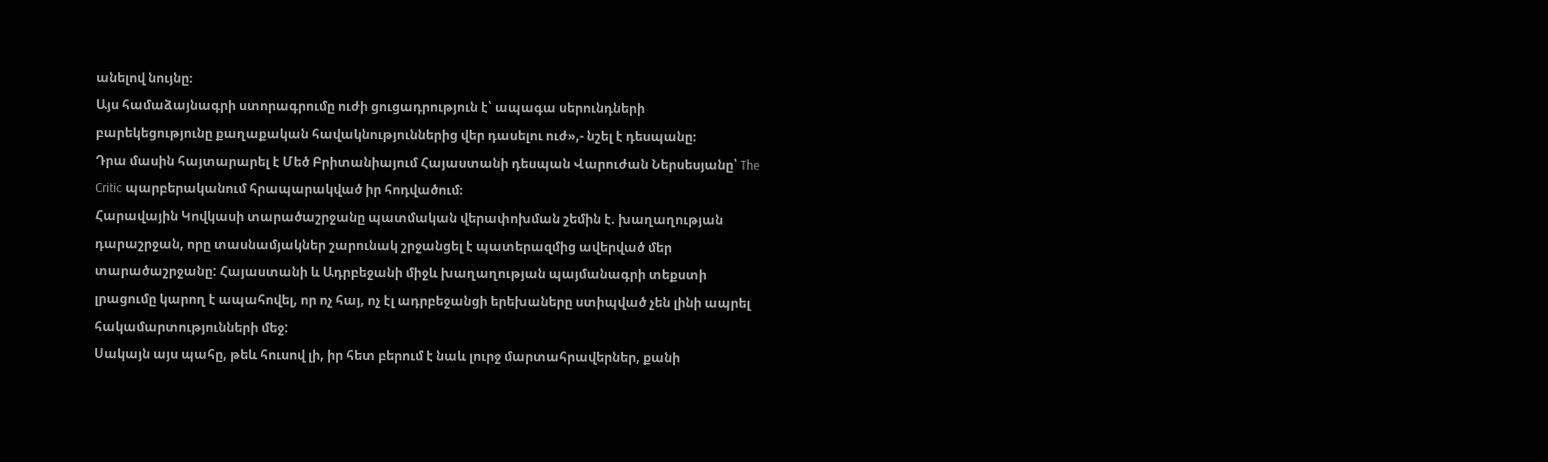անելով նույնը։
Այս համաձայնագրի ստորագրումը ուժի ցուցադրություն է՝ ապագա սերունդների բարեկեցությունը քաղաքական հավակնություններից վեր դասելու ուժ»,- նշել է դեսպանը։
Դրա մասին հայտարարել է Մեծ Բրիտանիայում Հայաստանի դեսպան Վարուժան Ներսեսյանը՝ The Critic պարբերականում հրապարակված իր հոդվածում։
Հարավային Կովկասի տարածաշրջանը պատմական վերափոխման շեմին է. խաղաղության դարաշրջան, որը տասնամյակներ շարունակ շրջանցել է պատերազմից ավերված մեր տարածաշրջանը: Հայաստանի և Ադրբեջանի միջև խաղաղության պայմանագրի տեքստի լրացումը կարող է ապահովել, որ ոչ հայ, ոչ էլ ադրբեջանցի երեխաները ստիպված չեն լինի ապրել հակամարտությունների մեջ:
Սակայն այս պահը, թեև հուսով լի, իր հետ բերում է նաև լուրջ մարտահրավերներ, քանի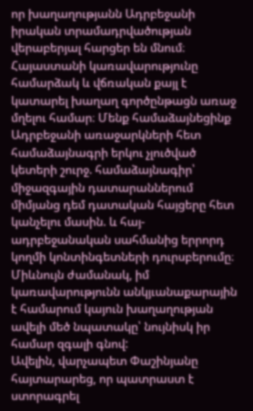որ խաղաղությանն Ադրբեջանի իրական տրամադրվածության վերաբերյալ հարցեր են մնում։
Հայաստանի կառավարությունը համարձակ և վճռական քայլ է կատարել խաղաղ գործընթացն առաջ մղելու համար։ Մենք համաձայնեցինք Ադրբեջանի առաջարկների հետ համաձայնագրի երկու չլուծված կետերի շուրջ. համաձայնագիր՝ միջազգային դատարաններում միմյանց դեմ դատական հայցերը հետ կանչելու մասին. և հայ-ադրբեջանական սահմանից երրորդ կողմի կոնտինգետների դուրսբերումը։
Միևնույն ժամանակ, իմ կառավարությունն անկյւանաքարային է համարում կայուն խաղաղության ավելի մեծ նպատակը՝ նույնիսկ իր համար զգալի գնով:
Ավելին, վարչապետ Փաշինյանը հայտարարեց, որ պատրաստ է ստորագրել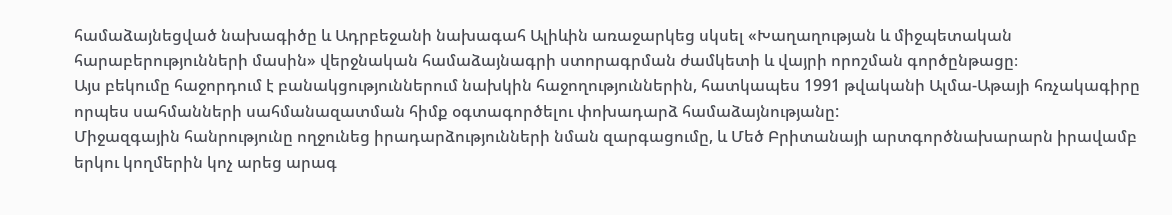համաձայնեցված նախագիծը և Ադրբեջանի նախագահ Ալիևին առաջարկեց սկսել «Խաղաղության և միջպետական հարաբերությունների մասին» վերջնական համաձայնագրի ստորագրման ժամկետի և վայրի որոշման գործընթացը։
Այս բեկումը հաջորդում է բանակցություններում նախկին հաջողություններին, հատկապես 1991 թվականի Ալմա-Աթայի հռչակագիրը որպես սահմանների սահմանազատման հիմք օգտագործելու փոխադարձ համաձայնությանը:
Միջազգային հանրությունը ողջունեց իրադարձությունների նման զարգացումը, և Մեծ Բրիտանայի արտգործնախարարն իրավամբ երկու կողմերին կոչ արեց արագ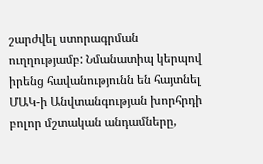շարժվել ստորագրման ուղղությամբ: Նմանատիպ կերպով իրենց հավանությունն են հայտնել ՄԱԿ-ի Անվտանգության խորհրդի բոլոր մշտական անդամները,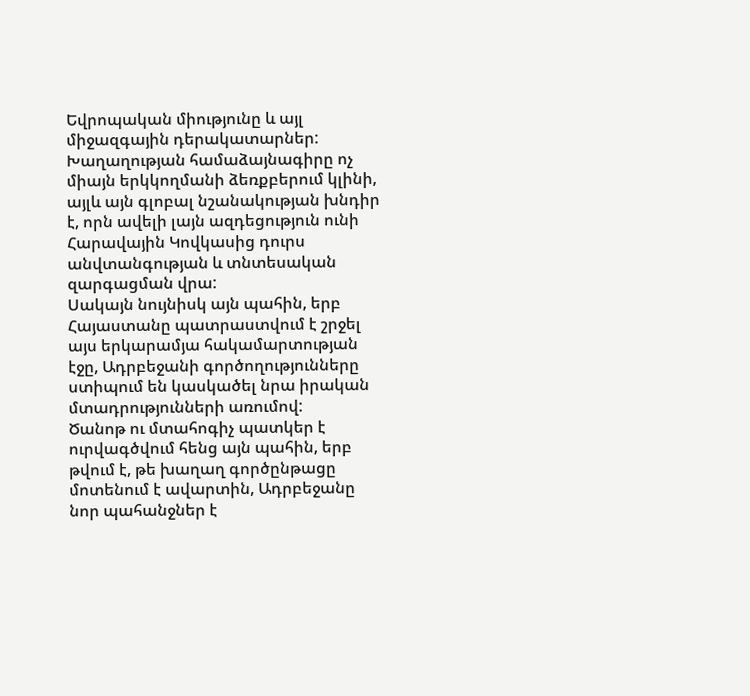Եվրոպական միությունը և այլ միջազգային դերակատարներ: Խաղաղության համաձայնագիրը ոչ միայն երկկողմանի ձեռքբերում կլինի, այլև այն գլոբալ նշանակության խնդիր է, որն ավելի լայն ազդեցություն ունի Հարավային Կովկասից դուրս անվտանգության և տնտեսական զարգացման վրա:
Սակայն նույնիսկ այն պահին, երբ Հայաստանը պատրաստվում է շրջել այս երկարամյա հակամարտության էջը, Ադրբեջանի գործողությունները ստիպում են կասկածել նրա իրական մտադրությունների առումով:
Ծանոթ ու մտահոգիչ պատկեր է ուրվագծվում հենց այն պահին, երբ թվում է, թե խաղաղ գործընթացը մոտենում է ավարտին, Ադրբեջանը նոր պահանջներ է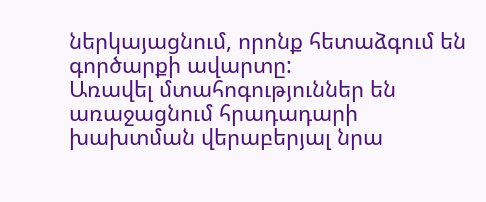ներկայացնում, որոնք հետաձգում են գործարքի ավարտը:
Առավել մտահոգություններ են առաջացնում հրադադարի խախտման վերաբերյալ նրա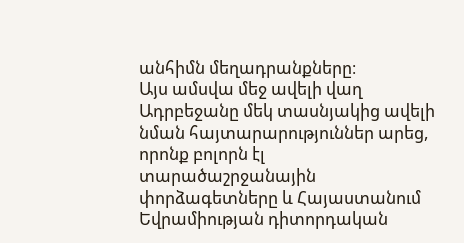անհիմն մեղադրանքները։
Այս ամսվա մեջ ավելի վաղ Ադրբեջանը մեկ տասնյակից ավելի նման հայտարարություններ արեց, որոնք բոլորն էլ տարածաշրջանային փորձագետները և Հայաստանում Եվրամիության դիտորդական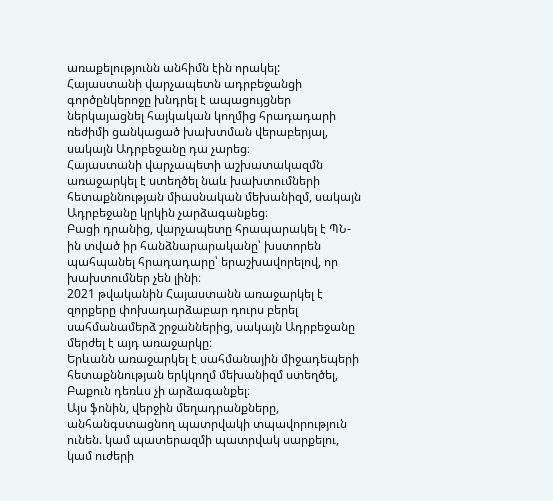առաքելությունն անհիմն էին որակել:
Հայաստանի վարչապետն ադրբեջանցի գործընկերոջը խնդրել է ապացույցներ ներկայացնել հայկական կողմից հրադադարի ռեժիմի ցանկացած խախտման վերաբերյալ, սակայն Ադրբեջանը դա չարեց։
Հայաստանի վարչապետի աշխատակազմն առաջարկել է ստեղծել նաև խախտումների հետաքննության միասնական մեխանիզմ, սակայն Ադրբեջանը կրկին չարձագանքեց։
Բացի դրանից, վարչապետը հրապարակել է ՊՆ-ին տված իր հանձնարարականը՝ խստորեն պահպանել հրադադարը՝ երաշխավորելով, որ խախտումներ չեն լինի։
2021 թվականին Հայաստանն առաջարկել է զորքերը փոխադարձաբար դուրս բերել սահմանամերձ շրջաններից, սակայն Ադրբեջանը մերժել է այդ առաջարկը։
Երևանն առաջարկել է սահմանային միջադեպերի հետաքննության երկկողմ մեխանիզմ ստեղծել, Բաքուն դեռևս չի արձագանքել։
Այս ֆոնին, վերջին մեղադրանքները, անհանգստացնող պատրվակի տպավորություն ունեն. կամ պատերազմի պատրվակ սարքելու, կամ ուժերի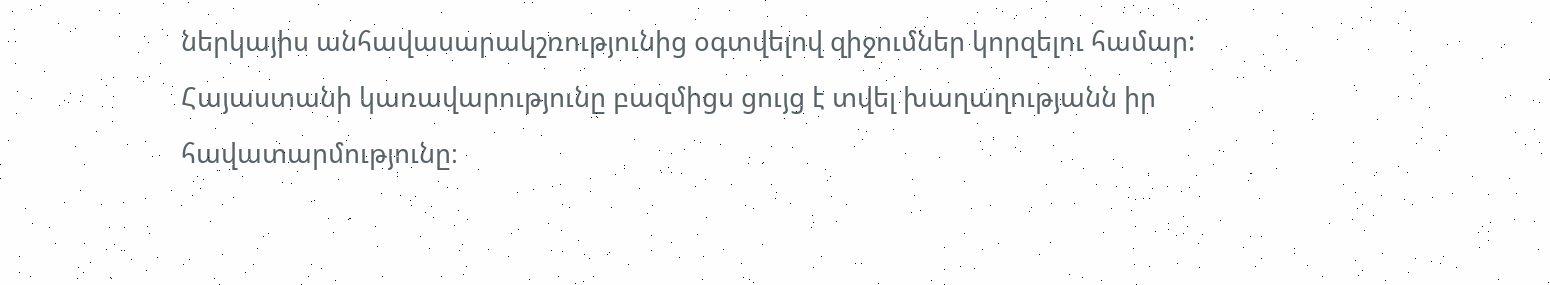ներկայիս անհավասարակշռությունից օգտվելով զիջումներ կորզելու համար:
Հայաստանի կառավարությունը բազմիցս ցույց է տվել խաղաղությանն իր հավատարմությունը։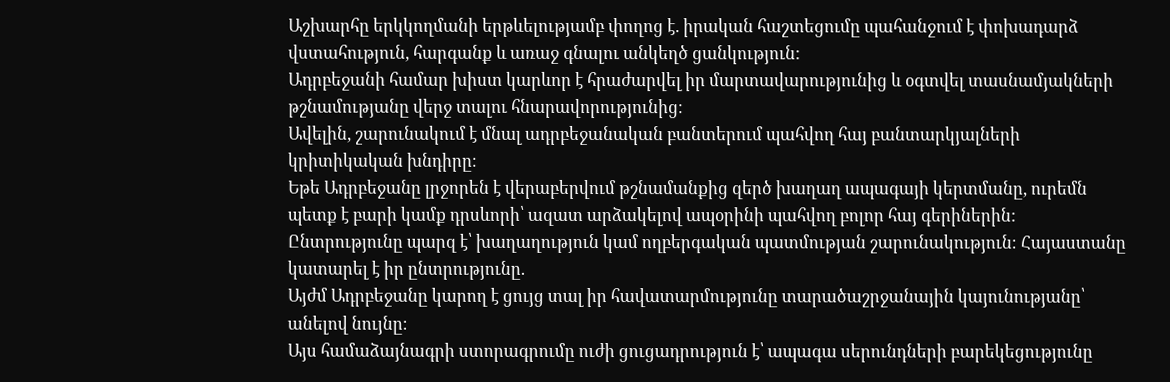Աշխարհը երկկողմանի երթևելությամբ փողոց է. իրական հաշտեցումը պահանջում է փոխադարձ վստահություն, հարգանք և առաջ գնալու անկեղծ ցանկություն:
Ադրբեջանի համար խիստ կարևոր է հրաժարվել իր մարտավարությունից և օգտվել տասնամյակների թշնամությանը վերջ տալու հնարավորությունից։
Ավելին, շարունակում է մնալ ադրբեջանական բանտերում պահվող հայ բանտարկյալների կրիտիկական խնդիրը։
Եթե Ադրբեջանը լրջորեն է վերաբերվում թշնամանքից զերծ խաղաղ ապագայի կերտմանը, ուրեմն պետք է բարի կամք դրսևորի՝ ազատ արձակելով ապօրինի պահվող բոլոր հայ գերիներին:
Ընտրությունը պարզ է՝ խաղաղություն կամ ողբերգական պատմության շարունակություն։ Հայաստանը կատարել է իր ընտրությունը.
Այժմ Ադրբեջանը կարող է ցույց տալ իր հավատարմությունը տարածաշրջանային կայունությանը՝ անելով նույնը։
Այս համաձայնագրի ստորագրումը ուժի ցուցադրություն է՝ ապագա սերունդների բարեկեցությունը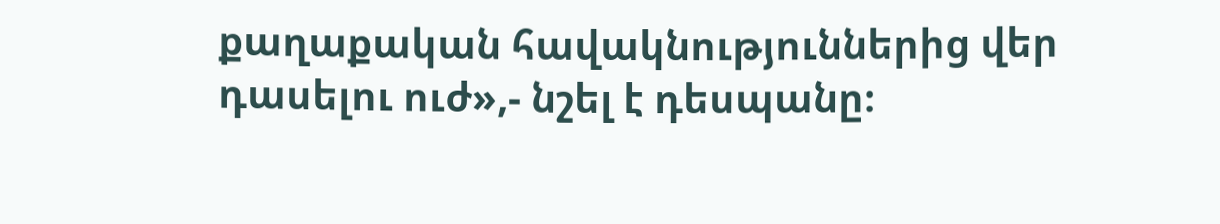քաղաքական հավակնություններից վեր դասելու ուժ»,- նշել է դեսպանը։